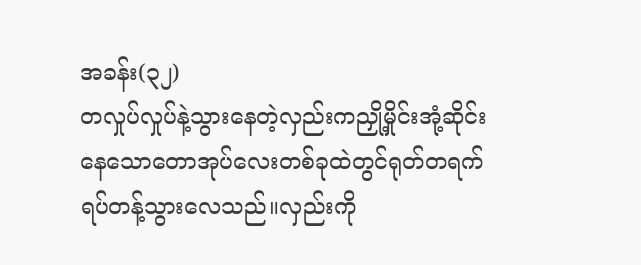အခန်း(၃၂)
တလှုပ်လှုပ်နဲ့သွားနေတဲ့လှည်းကညှို့မှိုင်းအုံ့ဆိုင်းနေသောတောအုပ်လေးတစ်ခုထဲတွင်ရုတ်တရက်ရပ်တန့်သွားလေသည်။လှည်းကို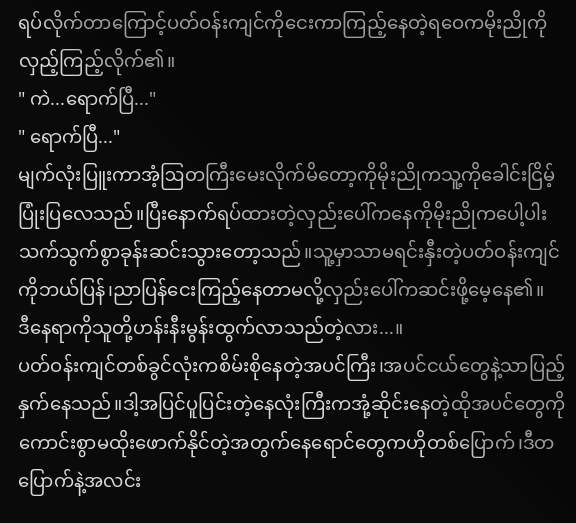ရပ်လိုက်တာကြောင့်ပတ်ဝန်းကျင်ကိုငေးကာကြည့်နေတဲ့ရဝေကမိုးညိုကိုလှည့်ကြည့်လိုက်၏။
" ကဲ...ရောက်ပြီ..."
" ရောက်ပြီ..."
မျက်လုံးပြူးကာအံ့ဩတကြီးမေးလိုက်မိတော့ကိုမိုးညိုကသူ့ကိုခေါင်းငြိမ့်ပြုံးပြလေသည်။ပြီးနောက်ရပ်ထားတဲ့လှည်းပေါ်ကနေကိုမိုးညိုကပေါ့ပါးသက်သွက်စွာခုန်းဆင်းသွားတော့သည်။သူ့မှာသာမရင်းနှီးတဲ့ပတ်ဝန်းကျင်ကိုဘယ်ပြန်၊ညာပြန်ငေးကြည့်နေတာမလို့လှည်းပေါ်ကဆင်းဖို့မေ့နေ၏။
ဒီနေရာကိုသူတို့ဟန်းနီးမွန်းထွက်လာသည်တဲ့လား...။
ပတ်ဝန်းကျင်တစ်ခွင်လုံးကစိမ်းစိုနေတဲ့အပင်ကြီး၊အပင်ငယ်တွေနဲ့သာပြည့်နှက်နေသည်။ဒါ့အပြင်ပူပြင်းတဲ့နေလုံးကြီးကအုံ့ဆိုင်းနေတဲ့ထိုအပင်တွေကိုကောင်းစွာမထိုးဖောက်နိုင်တဲ့အတွက်နေရောင်တွေကဟိုတစ်ပြောက်၊ဒီတပြောက်နဲ့အလင်း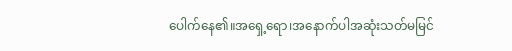ပေါက်နေ၏။အရှေ့ရော၊အနောက်ပါအဆုံးသတ်မမြင်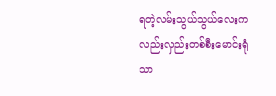ရတဲ့လမ်းသွယ်သွယ်လေးကလည်းလှည်းတစ်စီးမောင်းရုံသာ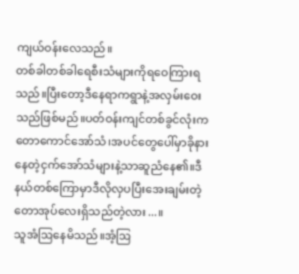ကျယ်ဝန်းလေသည်။
တစ်ခါတစ်ခါရေစီးသံများကိုရဝေကြားရသည်။ပြီးတော့ဒီနေရာကရွာနဲ့အလှမ်းဝေးသည်ဖြစ်မည်။ပတ်ဝန်းကျင်တစ်ခွင်လုံးကတောကောင်အော်သံ၊အပင်တွေပေါ်မှာခိုနားနေတဲ့ငှက်အော်သံများနဲ့သာဆူညံနေ၏။ဒီနယ်တစ်ကြောမှာဒီလိုလှပပြီးအေးချမ်းတဲ့တောအုပ်လေးရှိသည်တဲ့လား...။
သူအံဩနေမိသည်။အံ့ဩ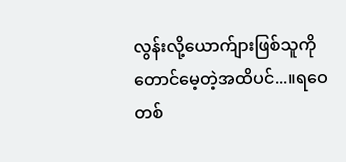လွန်းလို့ယောက်ျားဖြစ်သူကိုတောင်မေ့တဲ့အထိပင်...။ရဝေတစ်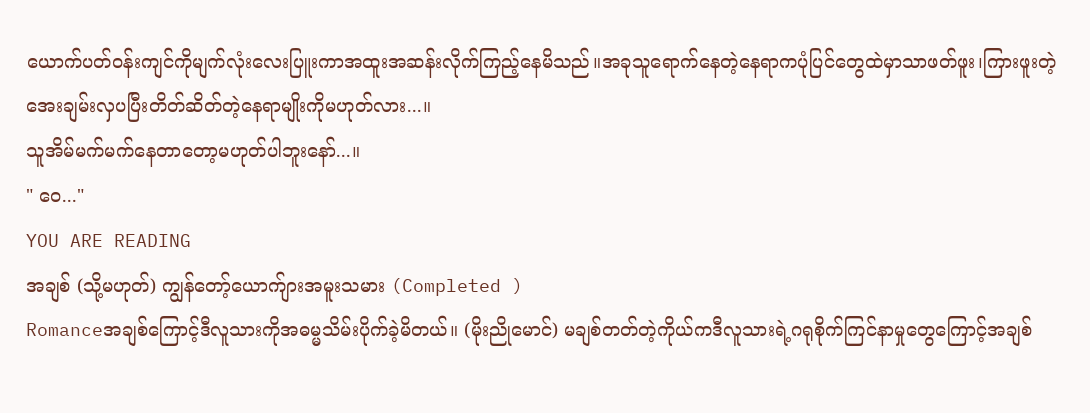ယောက်ပတ်ဝန်းကျင်ကိုမျက်လုံးလေးပြူးကာအထူးအဆန်းလိုက်ကြည့်နေမိသည်။အခုသူရောက်နေတဲ့နေရာကပုံပြင်တွေထဲမှာသာဖတ်ဖူး၊ကြားဖူးတဲ့အေးချမ်းလှပပြီးတိတ်ဆိတ်တဲ့နေရာမျိုးကိုမဟုတ်လား...။
သူအိမ်မက်မက်နေတာတော့မဟုတ်ပါဘူးနော်...။
" ဝေ..."
YOU ARE READING
အချစ် (သို့မဟုတ်) ကျွန်တော့်ယောက်ျားအမူးသမား (Completed )
Romanceအချစ်ကြောင့်ဒီလူသားကိုအဓမ္မသိမ်းပိုက်ခဲ့မိတယ်။ (မိုးညိုမောင်) မချစ်တတ်တဲ့ကိုယ်ကဒီလူသားရဲ့ဂရုစိုက်ကြင်နာမှုတွေကြောင့်အချစ်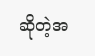ဆိုတဲ့အ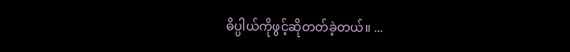ဓိပ္ပါယ်ကိုဖွင့်ဆိုတတ်ခဲ့တယ်။ ...